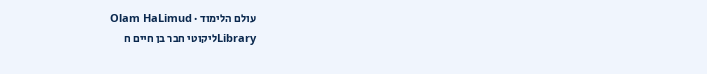עולם הלימוד · Olam HaLimud
Libraryליקוטי חבר בן חיים ח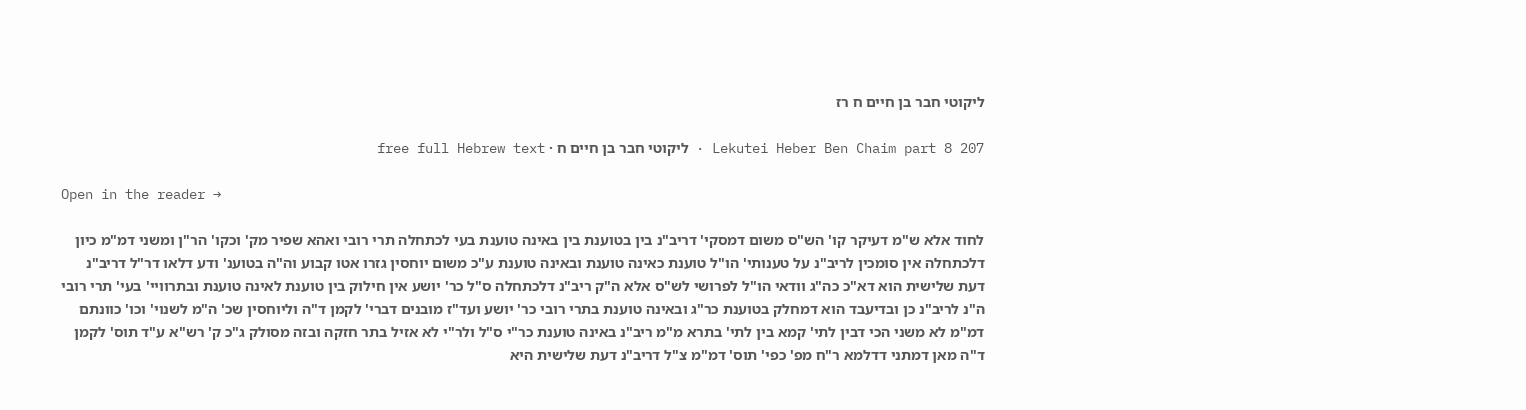ליקוטי חבר בן חיים ח רז

Lekutei Heber Ben Chaim part 8 207 · ליקוטי חבר בן חיים ח · free full Hebrew text

Open in the reader →

לחוד אלא ש"מ דעיקר קו' הש"ס משום דמסקי' דריב"נ בין בטוענת בין באינה טוענת בעי לכתחלה תרי רובי ואהא שפיר מק' וכקו' הר"ן ומשני דמ"מ כיון דלכתחלה אין סומכין לריב"נ על טענותי' הו"ל טוענת כאינה טוענת ובאינה טוענת ע"כ משום יוחסין גזרו אטו קבוע וה"ה בטוענ' ודע דלאו דר"ל דריב"נ דעת שלישית הוא דא"כ כה"ג וודאי הו"ל לפרושי לש"ס אלא ה"ק ריב"נ דלכתחלה ס"ל כר' יושע אין חילוק בין טוענת לאינה טוענת ובתרוויי' בעי' תרי רובי ה"נ לריב"נ כן ובדיעבד הוא דמחלק בטוענת כר"ג ובאינה טוענת בתרי רובי כר' יושע ועד"ז מובנים דברי' לקמן ד"ה וליוחסין שכ' ה"מ לשנוי' וכו' כוונתם דמ"מ לא משני הכי דבין לתי' קמא בין לתי' בתרא מ"מ ריב"נ באינה טוענת כר"י ס"ל ולר"י לא אזיל בתר חזקה ובזה מסולק ג"כ ק' רש"א ע"ד תוס' לקמן ד"ה מאן דמתני דדלמא ר"ח מפ' כפי' תוס' דמ"מ צ"ל דריב"נ דעת שלישית היא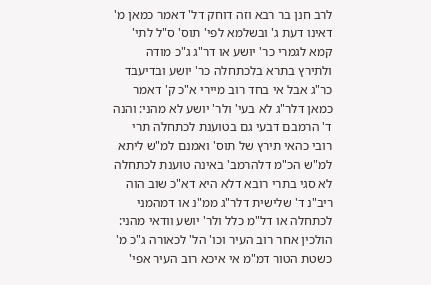לרב חנן בר רבא וזה דוחק דל' דאמר כמאן מ' דאינו דעת ג' ובשלמא לפי' תוס' ס"ל לתי' קמא לגמרי כר' יושע או דר"ג ג"כ מודה ולתירץ בתרא בלכתחלה כר' יושע ובדיעבד כר"ג אבל אי בחד רוב מיירי א"כ ק' דאמר כמאן דלר"ג לא בעי' ולר' יושע לא מהני: והנה ד' הרמבם דבעי גם בטוענת לכתחלה תרי רובי כהאי תירץ של תוס' ואמנם למ"ש ליתא למ"ש הכ"מ דלהרמב' באינה טוענת לכתחלה לא סגי בתרי רובא דלא היא דא"כ שוב הוה ריב"נ ד' שלישית דלר"ג ממ"נ או דמהמני לכתחלה או דל"מ כלל ולר' יושע וודאי מהני: הולכין אחר רוב העיר וכו' הל' לכאורה ג"כ מ' כשטת הטור דמ"מ אי איכא רוב העיר אפי'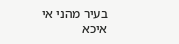בעיר מהני אי איכא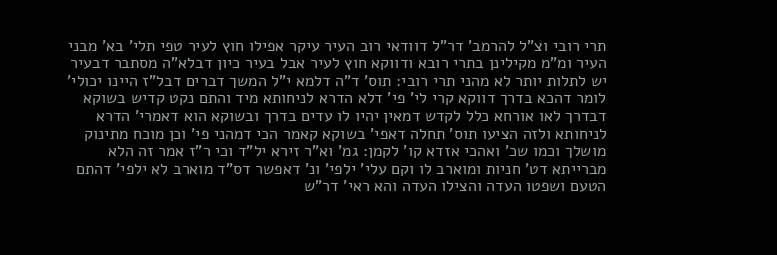תרי רובי וצ"ל להרמב' דר"ל דוודאי רוב העיר עיקר אפילו חוץ לעיר טפי תלי' בא' מבני העיר ומ"מ מקילינן בתרי רובא ודווקא חוץ לעיר אבל בעיר כיון דבלא"ה מסתבר דבעיר יש לתלות יותר לא מהני תרי רובי: תוס' ד"ה דלמא י"ל המשך דברים דבל"ז היינו יכולי' לומר דהכא בדרך דווקא קרי לי' פי' דלא הדרא לניחותא מיד והתם נקט קדיש בשוקא דבדרך לאו אורחא כלל לקדש דמאין יהיו לו עדים בדרך ובשוקא הוא דאמרי' הדרא לניחותא ולזה הציעו תוס' תחלה דאפי' בשוקא קאמר הכי דמהני פי' וכן מוכח מתינוק מושלך וכמו שכ' ואהכי אזדא קו' לקמן: גמ' וא"ר זירא יל"ד וכי ר"ז אמר זה הלא מברייתא דט' חניות ומוארב לו וקם עלי' ילפי' ונ' דאפשר דס"ד מוארב לא ילפי' דהתם הטעם ושפטו העדה והצילו העדה והא ראי' דר"ש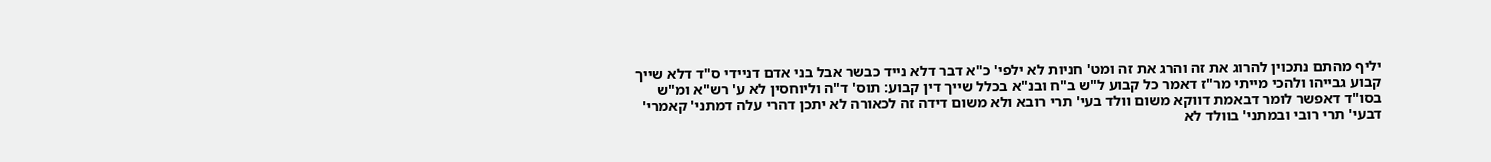יליף מהתם נתכוין להרוג את זה והרג את זה ומט' חניות לא ילפי' כ"א דבר דלא נייד כבשר אבל בני אדם דניידי ס"ד דלא שייך קבוע גבייהו ולהכי מייתי מר"ז דאמר כל קבוע ל"ש ב"ח ובנ"א בכלל שייך דין קבוע: תוס' ד"ה וליוחסין לא ע' רש"א ומ"ש בסו"ד דאפשר לומר דבאמת דווקא משום וולד בעי' תרי רובא ולא משום דידה זה לכאורה לא יתכן דהרי עלה דמתני' קאמרי' דבעי' תרי רובי ובמתני' בוולד לא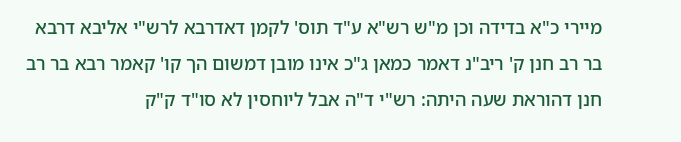מיירי כ"א בדידה וכן מ"ש רש"א ע"ד תוס' לקמן דאדרבא לרש"י אליבא דרבא בר רב חנן ק' ריב"נ דאמר כמאן ג"כ אינו מובן דמשום הך קו' קאמר רבא בר רב חנן דהוראת שעה היתה: רש"י ד"ה אבל ליוחסין לא סו"ד ק"ק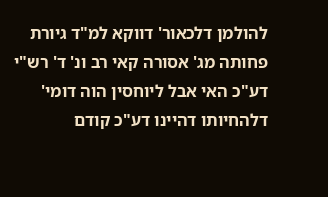להולמן דלכאור' דווקא למ"ד גיורת פחותה מג' אסורה קאי רב ונ' ד' רש"י דע"כ האי אבל ליוחסין הוה דומי' דלהחיותו דהיינו דע"כ קודם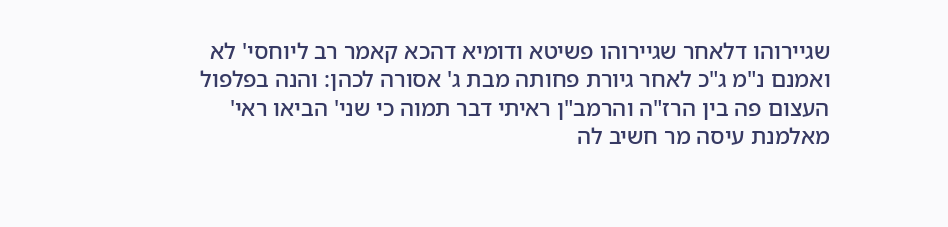שגיירוהו דלאחר שגיירוהו פשיטא ודומיא דהכא קאמר רב ליוחסי' לא ואמנם נ"מ ג"כ לאחר גיורת פחותה מבת ג' אסורה לכהן: והנה בפלפול העצום פה בין הרז"ה והרמב"ן ראיתי דבר תמוה כי שני' הביאו ראי' מאלמנת עיסה מר חשיב לה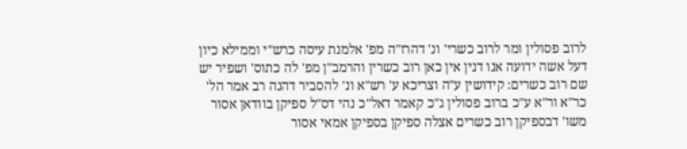לרוב פסולין ומר לרוב כשרי' ונ' דהרז"ה מפ' אלמנת עיסה כרש"י וממילא כיון דעל אשה ידועה אנו דנין אין כאן רוב כשרין והרמב"ן מפ' לה כתוס' ושפיר יש שם רוב כשרים: קידושין ע"ה וצריכא ע' רש"א ונ' להסביר דהנה רב אמר הל' כר"א ור"א ע"כ ברוב פסולין ג"כ קאמר דאל"כ נהי דס"ל ספיקן בוודאן אסור משו' דבספיקן רוב כשרים אצלה ספיקן בספיקן אמאי אסור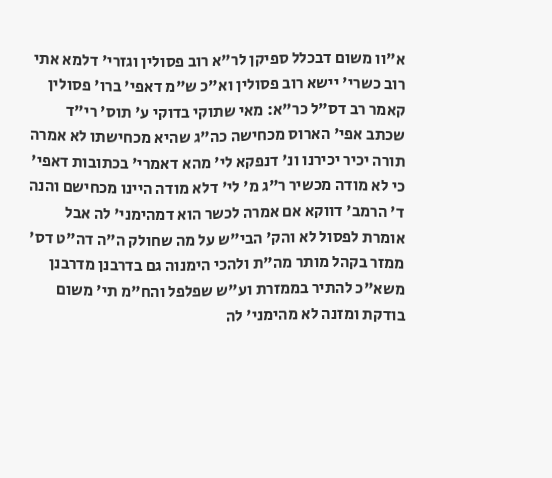א"וו משום דבכלל ספיקן לר"א רוב פסולין וגזרי' דלמא אתי רוב כשרי' יישא רוב פסולין וא"כ ש"מ דאפי' ברו' פסולין קאמר רב דס"ל כר"א: מאי שתוקי בדוקי ע' תוס' רי"ד שכתב אפי' הארוס מכחישה כה"ג שהיא מכחישתו לא אמרה תורה יכיר יכירנו ונ' דנפקא לי' מהא דאמרי' בכתובות דאפי' כי לא מודה מכשיר ר"ג מ' לי' דלא מודה היינו מכחישם והנה ד' הרמב' דווקא אם אמרה לכשר הוא דמהימני' לה אבל אומרת לפסול לא והק' הבי"ש על מה שחולק ה"ה דה"ט דס' ממזר בקהל מותר מה"ת ולהכי הימנוה גם בדרבנן מדרבנן משא"כ להתיר בממזרת וע"ש שפלפל והח"מ תי' משום בודקת ומזנה לא מהימני' לה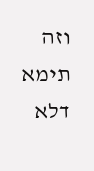וזה תימא דלא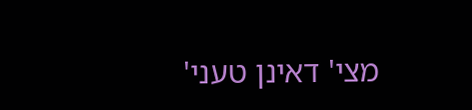מצי' דאינן טעני'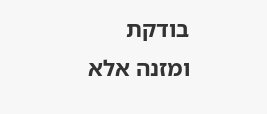בודקת ומזנה אלא